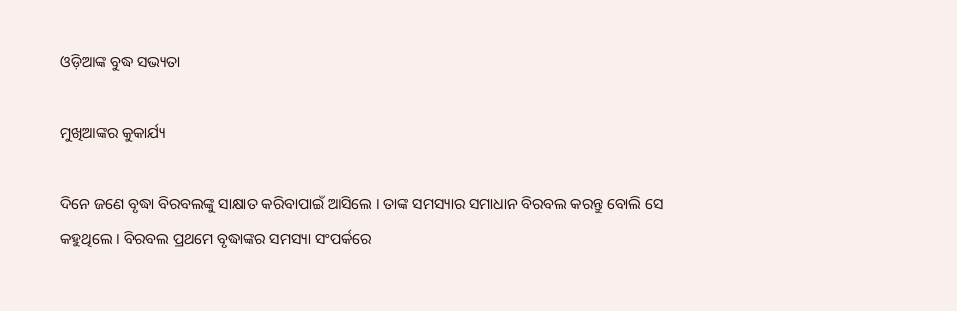ଓଡ଼ିଆଙ୍କ ବୁଦ୍ଧ ସଭ୍ୟତା

ମୁଖିଆଙ୍କର କୁକାର୍ଯ୍ୟ

ଦିନେ ଜଣେ ବୃଦ୍ଧା ବିରବଲଙ୍କୁ ସାକ୍ଷାତ କରିବାପାଇଁ ଆସିଲେ । ତାଙ୍କ ସମସ୍ୟାର ସମାଧାନ ବିରବଲ କରନ୍ତୁ ବୋଲି ସେ କହୁଥିଲେ । ବିରବଲ ପ୍ରଥମେ ବୃଦ୍ଧାଙ୍କର ସମସ୍ୟା ସଂପର୍କରେ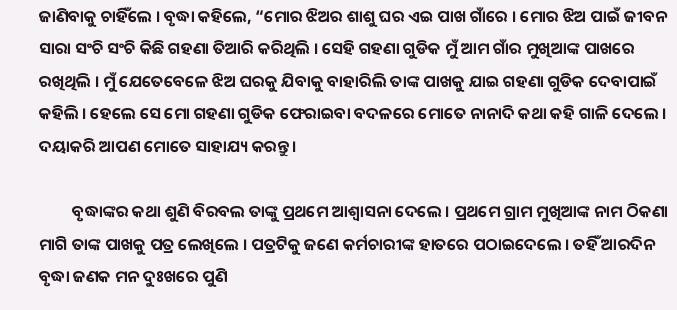ଜାଣିବାକୁ ଚାହିଁଲେ । ବୃଦ୍ଧା କହିଲେ, “ମୋର ଝିଅର ଶାଶୁ ଘର ଏଇ ପାଖ ଗାଁରେ । ମୋର ଝିଅ ପାଇଁ ଜୀବନ ସାରା ସଂଚି ସଂଚି କିଛି ଗହଣା ତିଆରି କରିଥିଲି । ସେହି ଗହଣା ଗୁଡିକ ମୁଁ ଆମ ଗାଁର ମୁଖିଆଙ୍କ ପାଖରେ ରଖିଥିଲି । ମୁଁ ଯେତେବେଳେ ଝିଅ ଘରକୁ ଯିବାକୁ ବାହାରିଲି ତାଙ୍କ ପାଖକୁ ଯାଇ ଗହଣା ଗୁଡିକ ଦେବାପାଇଁ କହିଲି । ହେଲେ ସେ ମୋ ଗହଣା ଗୁଡିକ ଫେରାଇବା ବଦଳରେ ମୋତେ ନାନାଦି କଥା କହି ଗାଳି ଦେଲେ । ଦୟାକରି ଆପଣ ମୋତେ ସାହାଯ୍ୟ କରନ୍ତୁ ।

         ବୃଦ୍ଧାଙ୍କର କଥା ଶୁଣି ବିରବଲ ତାଙ୍କୁ ପ୍ରଥମେ ଆଶ୍ୱାସନା ଦେଲେ । ପ୍ରଥମେ ଗ୍ରାମ ମୁଖିଆଙ୍କ ନାମ ଠିକଣା ମାଗି ତାଙ୍କ ପାଖକୁ ପତ୍ର ଲେଖିଲେ । ପତ୍ରଟିକୁ ଜଣେ କର୍ମଚାରୀଙ୍କ ହାତରେ ପଠାଇଦେଲେ । ତହିଁ ଆରଦିନ ବୃଦ୍ଧା ଜଣକ ମନ ଦୁଃଖରେ ପୁଣି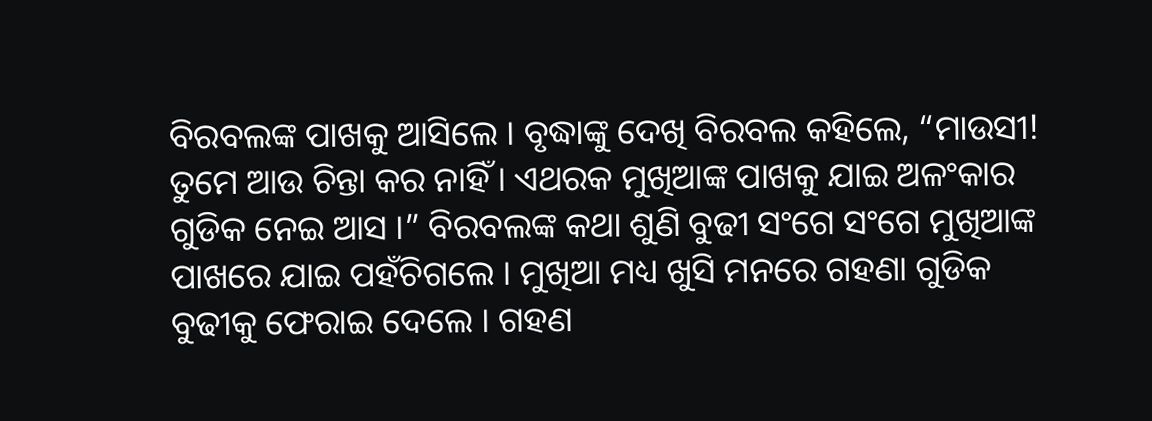ବିରବଲଙ୍କ ପାଖକୁ ଆସିଲେ । ବୃଦ୍ଧାଙ୍କୁ ଦେଖି ବିରବଲ କହିଲେ, “ମାଉସୀ! ତୁମେ ଆଉ ଚିନ୍ତା କର ନାହିଁ । ଏଥରକ ମୁଖିଆଙ୍କ ପାଖକୁ ଯାଇ ଅଳଂକାର ଗୁଡିକ ନେଇ ଆସ ।” ବିରବଲଙ୍କ କଥା ଶୁଣି ବୁଢୀ ସଂଗେ ସଂଗେ ମୁଖିଆଙ୍କ ପାଖରେ ଯାଇ ପହଁଚିଗଲେ । ମୁଖିଆ ମଧ୍ୟ ଖୁସି ମନରେ ଗହଣା ଗୁଡିକ ବୁଢୀକୁ ଫେରାଇ ଦେଲେ । ଗହଣ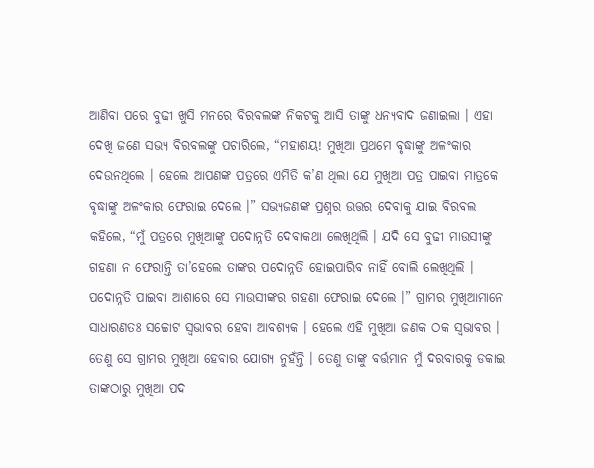ଆଣିବା ପରେ ବୁଢୀ ଖୁସି ମନରେ ବିରବଲଙ୍କ ନିକଟକୁ ଆସି ତାଙ୍କୁ ଧନ୍ୟବାଦ ଜଣାଇଲା । ଏହା ଦେଖି ଜଣେ ସଭ୍ୟ ବିରବଲଙ୍କୁ ପଚାରିଲେ, “ମହାଶୟ! ମୁଖିଆ ପ୍ରଥମେ ବୃଦ୍ଧାଙ୍କୁ ଅଳଂକାର ଦେଉନଥିଲେ । ହେଲେ ଆପଣଙ୍କ ପତ୍ରରେ ଏମିତି କ’ଣ ଥିଲା ଯେ ମୁଖିଆ ପତ୍ର ପାଇବା ମାତ୍ରକେ ବୃଦ୍ଧାଙ୍କୁ ଅଳଂକାର ଫେରାଇ ଦେଲେ ।” ସଭ୍ୟଜଣଙ୍କ ପ୍ରଶ୍ନର ଉତ୍ତର ଦେବାକୁ ଯାଇ ବିରବଲ କହିଲେ, “ମୁଁ ପତ୍ରରେ ମୁଖିଆଙ୍କୁ ପଦୋନ୍ନତି ଦେବାକଥା ଲେଖିଥିଲି । ଯଦି ସେ ବୁଢୀ ମାଉସୀଙ୍କୁ ଗହଣା ନ ଫେରାନ୍ତି ତା’ହେଲେ ତାଙ୍କର ପଦୋନ୍ନତି ହୋଇପାରିବ ନାହିଁ ବୋଲି ଲେଖିଥିଲି । ପଦୋନ୍ନତି ପାଇବା ଆଶାରେ ସେ ମାଉସୀଙ୍କର ଗହଣା ଫେରାଇ ଦେଲେ ।” ଗ୍ରାମର ମୁଖିଆମାନେ ସାଧାରଣତଃ ସଚ୍ଚୋଟ ସ୍ୱଭାବର ହେବା ଆବଶ୍ୟକ । ହେଲେ ଏହି ମୁଖିଆ ଜଣକ ଠକ ସ୍ୱଭାବର । ତେଣୁ ସେ ଗ୍ରାମର ମୁଖିଆ ହେବାର ଯୋଗ୍ୟ ନୁହଁନ୍ତି । ତେଣୁ ତାଙ୍କୁ ବର୍ତ୍ତମାନ ମୁଁ ଦରବାରକୁ ଡକାଇ ତାଙ୍କଠାରୁ ମୁଖିଆ ପଦ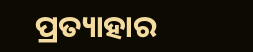ପ୍ରତ୍ୟାହାର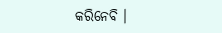କରିନେବି ।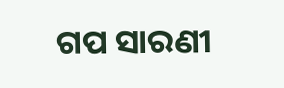ଗପ ସାରଣୀ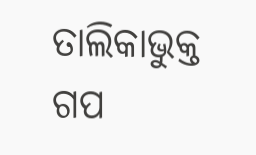ତାଲିକାଭୁକ୍ତ ଗପ